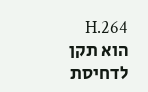H.264 הוא תקן לדחיסת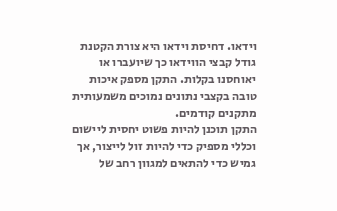וידאו. דחיסת וידאו היא צורת הקטנת גודל קבצי הווידאו כך שיועברו או יאוחסנו בקלות. התקן מספק איכות טובה בקצבי נתונים נמוכים משמעותית מתקנים קודמים.
התקן תוכנן להיות פשוט יחסית ליישום וכללי מספיק כדי להיות זול לייצור, אך גמיש כדי להתאים למגוון רחב של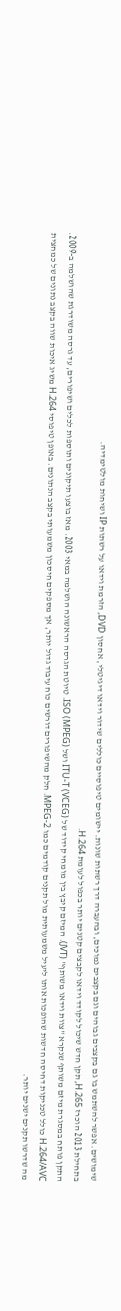שימושים. אפשר להשתמש בו גם בקצבים גבוהים וגם בקצבים נמוכים, ובהעברה דרך רשתות שונות. יישומים טיפוסיים כוללים שידור וידאו דיגיטלי, אחסון DVD, הזרמת וידאו על רשתות IP ושיחות מולטימדיה.
בתחילת 2013 הוכרז H.265, תקן חדש שיכול לקודד וידאו לקבצים קטנים יותר בכפול לעומת H.264.
התקן פותח במסגרת מיזם משותף שנקרא "צוות וידאו משותף" (JVT). המיזם קיבץ בין מומחי קידוד של ITU-T (VCEG) ושל ISO (MPEG). טיוטת הגרסה הראשונה הושלמה במאי 2003. מאז בוצעו תיקונים ותוספות לכלים ושיפורים, עד גרסה משודרגת שהושלמה ב-2009.
H.264/AVC כולל טכניקות דחיסה חדשות שהופכות אותו ליעיל משמעותית מול תקנים קודמים כמו MPEG-2. חלק מהשיפורים דורשים כוח עיבוד גדול יותר, אך מספקים חיסכון משמעותי בקצב הנתונים. באופן טיפוסי H.264 משיג איכות שווה בקצב נתונים של כמחצית מה שדרשו תקנים ישנים יותר.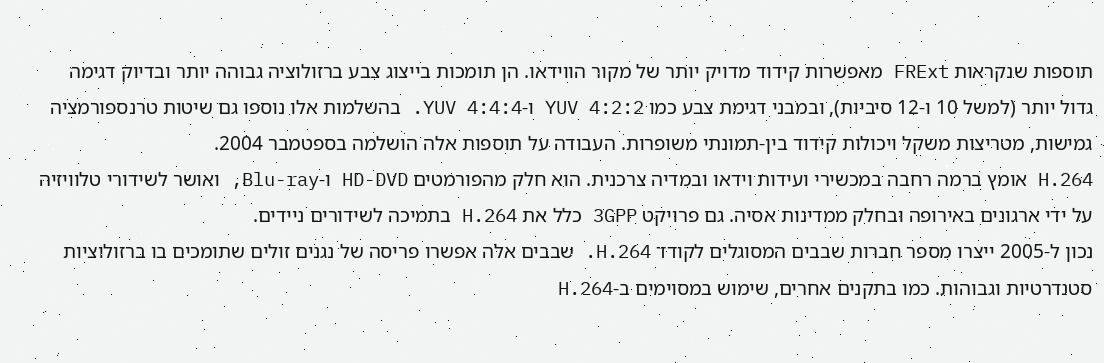תוספות שנקראות FRExt מאפשרות קידוד מדויק יותר של מקור הווידאו. הן תומכות בייצוג צבע ברזולוציה גבוהה יותר ובדיוק דגימה גדול יותר (למשל 10 ו-12 סיביות), ובמבני דגימת צבע כמו YUV 4:2:2 ו-YUV 4:4:4. בהשלמות אלו נוספו גם שיטות טרנספורמציה גמישות, מטריצות משקל ויכולות קידוד בין-תמונתי משופרות. העבודה על תוספות אלה הושלמה בספטמבר 2004.
H.264 אומץ ברמה רחבה במכשירי ועידות וידאו ובמדיה צרכנית. הוא חלק מהפורמטים HD-DVD ו-Blu-ray, ואושר לשידורי טלוויזיה על ידי ארגונים באירופה ובחלק ממדינות אסיה. גם פרויקט 3GPP כלל את H.264 בתמיכה לשידורים ניידים.
נכון ל-2005 ייצרו מספר חברות שבבים המסוגלים לקודד H.264. שבבים אלה אפשרו פריסה של נגנים זולים שתומכים בו ברזולוציות סטנדרטיות וגבוהות. כמו בתקנים אחרים, שימוש במסוימים ב-H.264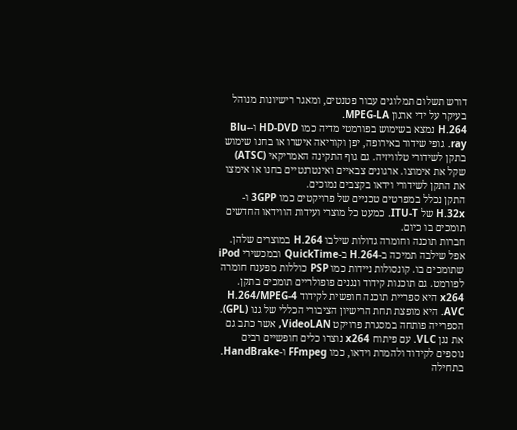דורש תשלום תמלוגים עבור פטנטים, ומאגר רישיונות מנוהל בעיקר על ידי ארגון MPEG-LA.
H.264 נמצא בשימוש בפורמטי מדיה כמו HD-DVD ו-Blu-ray. גופי שידור באירופה, יפן וקוריאה אישרו או בחנו שימוש בתקן לשידורי טלוויזיה. גם גוף התקינה האמריקאי (ATSC) שקל את אימוצו. ארגונים צבאיים ואינטרנטיים בחנו או אימצו את התקן לשידורי וידאו בקצבים נמוכים.
התקן נכלל במפרטים טכניים של פרויקטים כמו 3GPP ו-H.32x של ITU-T. כמעט כל מוצרי ועידות הווידאו החדשים תומכים בו כיום.
חברות תוכנה וחומרה גדולות שילבו H.264 במוצרים שלהן. אפל שילבה תמיכה ב-H.264 ב-QuickTime ובמכשירי iPod שתומכים בו. קונסולות ניידות כמו PSP כוללות מפענח חומרה לפורמט. גם תוכנות קידוד ונגנים פופולריים תומכים בתקן.
x264 היא ספריית תוכנה חופשית לקידוד H.264/MPEG-4 AVC. היא מופצת תחת הרישיון הציבורי הכללי של גנו (GPL). הספרייה פותחה במסגרת פרויקט VideoLAN, אשר כתב גם את נגן VLC. עם פיתוח x264 נוצרו כלים חופשיים רבים נוספים לקידוד ולהמרת וידאו, כמו FFmpeg ו-HandBrake. בתחילה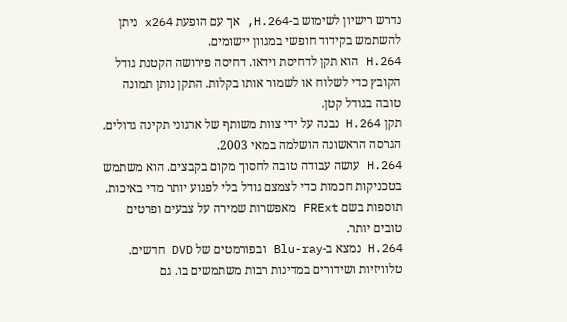נדרש רישיון לשימוש ב-H.264, אך עם הופעת x264 ניתן להשתמש בקידוד חופשי במגוון יישומים.
H.264 הוא תקן לדחיסת וידאו. דחיסה פירושה הקטנת גודל הקובץ כדי לשלוח או לשמור אותו בקלות. התקן נותן תמונה טובה בגודל קטן.
תקן H.264 נבנה על ידי צוות משותף של ארגוני תקינה גדולים. הגרסה הראשונה הושלמה במאי 2003.
H.264 עושה עבודה טובה לחסוך מקום בקבצים. הוא משתמש בטכניקות חכמות כדי לצמצם גודל בלי לפגוע יותר מדי באיכות. תוספות בשם FRExt מאפשרות שמירה על צבעים ופרטים טובים יותר.
H.264 נמצא ב-Blu-ray ובפורמטים של DVD חדשים. טלוויזיות ושידורים במדינות רבות משתמשים בו. גם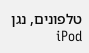טלפונים, נגן iPod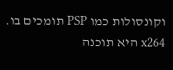וקונסולות כמו PSP תומכים בו.
x264 היא תוכנה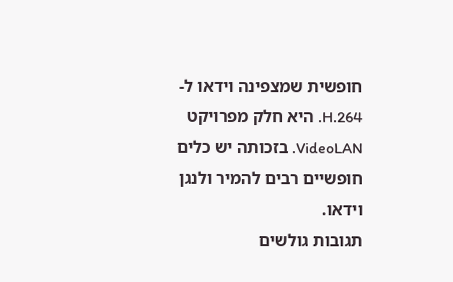חופשית שמצפינה וידאו ל-H.264. היא חלק מפרויקט VideoLAN. בזכותה יש כלים חופשיים רבים להמיר ולנגן וידאו.
תגובות גולשים